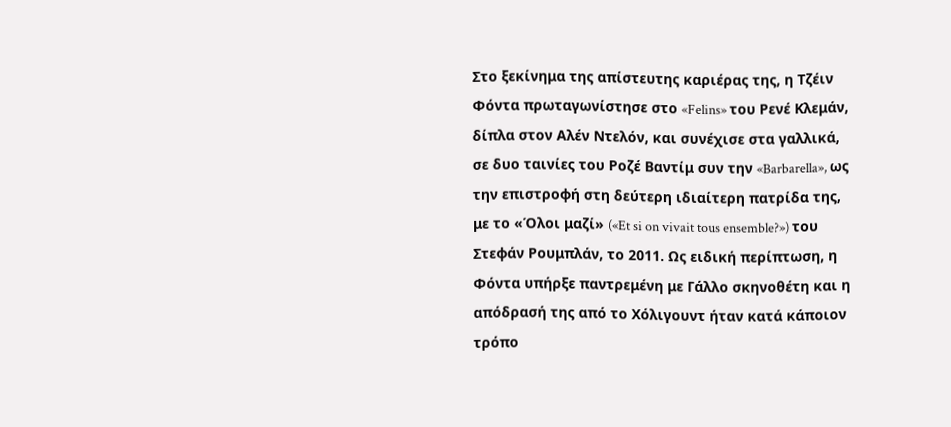Στο ξεκίνημα της απίστευτης καριέρας της, η Τζέιν Φόντα πρωταγωνίστησε στο «Felins» του Ρενέ Κλεμάν, δίπλα στον Αλέν Ντελόν, και συνέχισε στα γαλλικά, σε δυο ταινίες του Ροζέ Βαντίμ συν την «Barbarella», ως την επιστροφή στη δεύτερη ιδιαίτερη πατρίδα της, με το «Όλοι μαζί» («Et si on vivait tous ensemble?») του Στεφάν Ρουμπλάν, το 2011. Ως ειδική περίπτωση, η Φόντα υπήρξε παντρεμένη με Γάλλο σκηνοθέτη και η απόδρασή της από το Χόλιγουντ ήταν κατά κάποιον τρόπο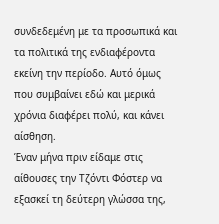συνδεδεμένη με τα προσωπικά και τα πολιτικά της ενδιαφέροντα εκείνη την περίοδο. Αυτό όμως που συμβαίνει εδώ και μερικά χρόνια διαφέρει πολύ, και κάνει αίσθηση.
Έναν μήνα πριν είδαμε στις αίθουσες την Τζόντι Φόστερ να εξασκεί τη δεύτερη γλώσσα της,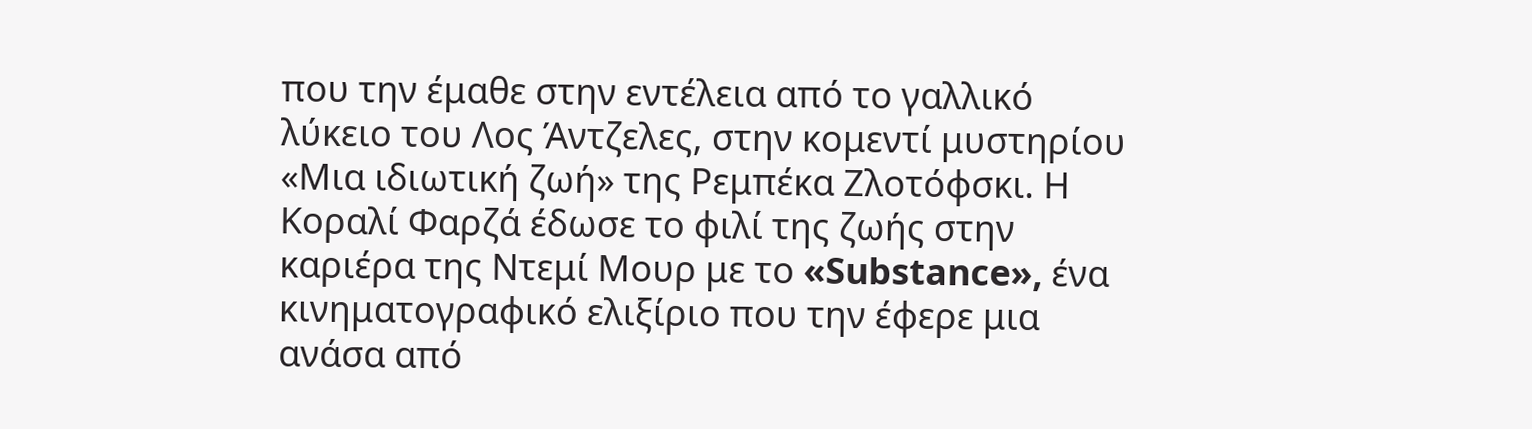που την έμαθε στην εντέλεια από το γαλλικό λύκειο του Λος Άντζελες, στην κομεντί μυστηρίου «Μια ιδιωτική ζωή» της Ρεμπέκα Ζλοτόφσκι. Η Κοραλί Φαρζά έδωσε το φιλί της ζωής στην καριέρα της Ντεμί Μουρ με το «Substance», ένα κινηματογραφικό ελιξίριο που την έφερε μια ανάσα από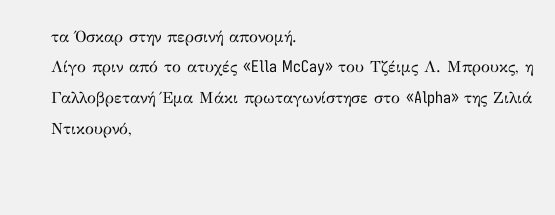τα Όσκαρ στην περσινή απονομή.
Λίγο πριν από το ατυχές «Ella McCay» του Τζέιμς Λ. Μπρουκς, η Γαλλοβρετανή Έμα Μάκι πρωταγωνίστησε στο «Alpha» της Ζιλιά Ντικουρνό,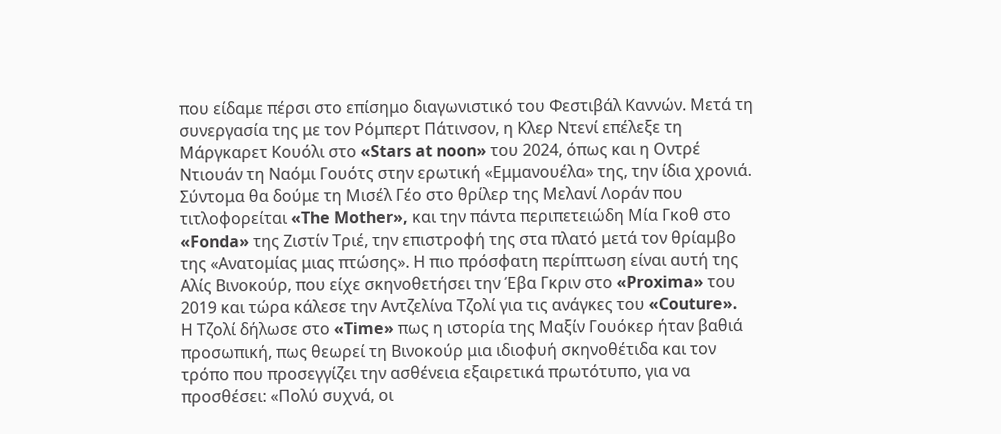που είδαμε πέρσι στο επίσημο διαγωνιστικό του Φεστιβάλ Καννών. Μετά τη συνεργασία της με τον Ρόμπερτ Πάτινσον, η Κλερ Ντενί επέλεξε τη Μάργκαρετ Κουόλι στο «Stars at noon» του 2024, όπως και η Οντρέ Ντιουάν τη Ναόμι Γουότς στην ερωτική «Εμμανουέλα» της, την ίδια χρονιά. Σύντομα θα δούμε τη Μισέλ Γέο στο θρίλερ της Μελανί Λοράν που τιτλοφορείται «The Mother», και την πάντα περιπετειώδη Μία Γκοθ στο «Fonda» της Ζιστίν Τριέ, την επιστροφή της στα πλατό μετά τον θρίαμβο της «Ανατομίας μιας πτώσης». Η πιο πρόσφατη περίπτωση είναι αυτή της Αλίς Βινοκούρ, που είχε σκηνοθετήσει την Έβα Γκριν στο «Proxima» του 2019 και τώρα κάλεσε την Αντζελίνα Τζολί για τις ανάγκες του «Couture».
Η Τζολί δήλωσε στο «Time» πως η ιστορία της Μαξίν Γουόκερ ήταν βαθιά προσωπική, πως θεωρεί τη Βινοκούρ μια ιδιοφυή σκηνοθέτιδα και τον τρόπο που προσεγγίζει την ασθένεια εξαιρετικά πρωτότυπο, για να προσθέσει: «Πολύ συχνά, οι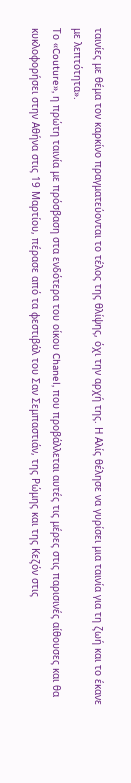ταινίες με θέμα τον καρκίνο πραγματεύονται το τέλος της θλίψης, όχι την αρχή της. Η Αλίς θέλησε να γυρίσει μια ταινία για τη ζωή και το έκανε με λεπτότητα».
Το «Couture», η πρώτη ταινία με πρόσβαση στα ενδότερα του οίκου Chanel, που προβάλλεται αυτές τις μέρες στις παρισινές αίθουσες και θα κυκλοφορήσει στην Αθήνα στις 19 Μαρτίου, πέρασε από τα φεστιβάλ του Σαν Σεμπαστιάν, της Ρώμης και της Κεζόν στις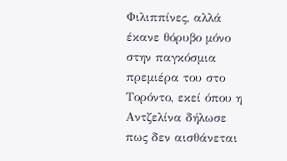Φιλιππίνες, αλλά έκανε θόρυβο μόνο στην παγκόσμια πρεμιέρα του στο Τορόντο, εκεί όπου η Αντζελίνα δήλωσε πως δεν αισθάνεται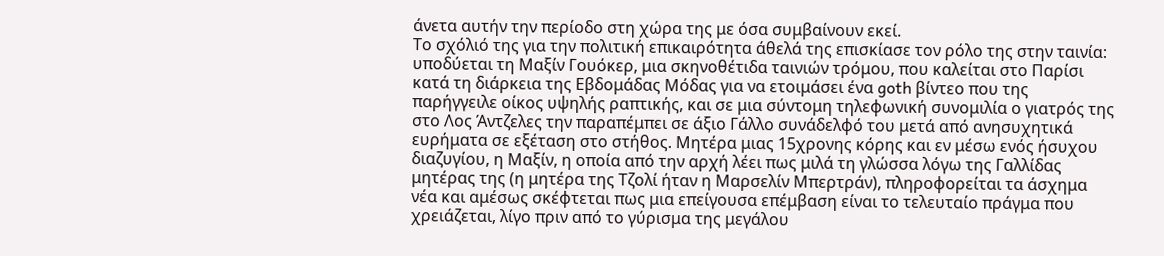άνετα αυτήν την περίοδο στη χώρα της με όσα συμβαίνουν εκεί.
Το σχόλιό της για την πολιτική επικαιρότητα άθελά της επισκίασε τον ρόλο της στην ταινία: υποδύεται τη Μαξίν Γουόκερ, μια σκηνοθέτιδα ταινιών τρόμου, που καλείται στο Παρίσι κατά τη διάρκεια της Εβδομάδας Μόδας για να ετοιμάσει ένα goth βίντεο που της παρήγγειλε οίκος υψηλής ραπτικής, και σε μια σύντομη τηλεφωνική συνομιλία ο γιατρός της στο Λος Άντζελες την παραπέμπει σε άξιο Γάλλο συνάδελφό του μετά από ανησυχητικά ευρήματα σε εξέταση στο στήθος. Μητέρα μιας 15χρονης κόρης και εν μέσω ενός ήσυχου διαζυγίου, η Μαξίν, η οποία από την αρχή λέει πως μιλά τη γλώσσα λόγω της Γαλλίδας μητέρας της (η μητέρα της Τζολί ήταν η Μαρσελίν Μπερτράν), πληροφορείται τα άσχημα νέα και αμέσως σκέφτεται πως μια επείγουσα επέμβαση είναι το τελευταίο πράγμα που χρειάζεται, λίγο πριν από το γύρισμα της μεγάλου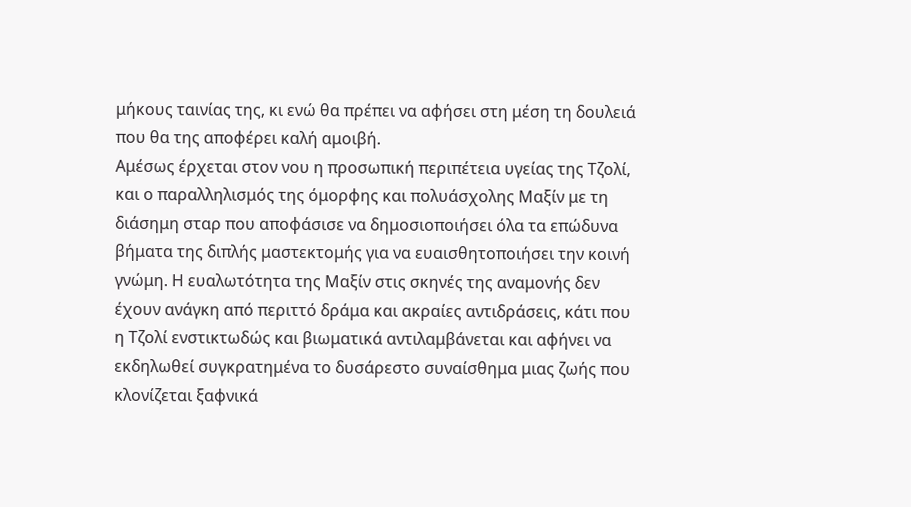μήκους ταινίας της, κι ενώ θα πρέπει να αφήσει στη μέση τη δουλειά που θα της αποφέρει καλή αμοιβή.
Αμέσως έρχεται στον νου η προσωπική περιπέτεια υγείας της Τζολί, και ο παραλληλισμός της όμορφης και πολυάσχολης Μαξίν με τη διάσημη σταρ που αποφάσισε να δημοσιοποιήσει όλα τα επώδυνα βήματα της διπλής μαστεκτομής για να ευαισθητοποιήσει την κοινή γνώμη. Η ευαλωτότητα της Μαξίν στις σκηνές της αναμονής δεν έχουν ανάγκη από περιττό δράμα και ακραίες αντιδράσεις, κάτι που η Τζολί ενστικτωδώς και βιωματικά αντιλαμβάνεται και αφήνει να εκδηλωθεί συγκρατημένα το δυσάρεστο συναίσθημα μιας ζωής που κλονίζεται ξαφνικά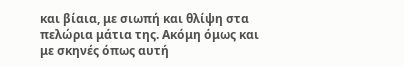και βίαια, με σιωπή και θλίψη στα πελώρια μάτια της. Ακόμη όμως και με σκηνές όπως αυτή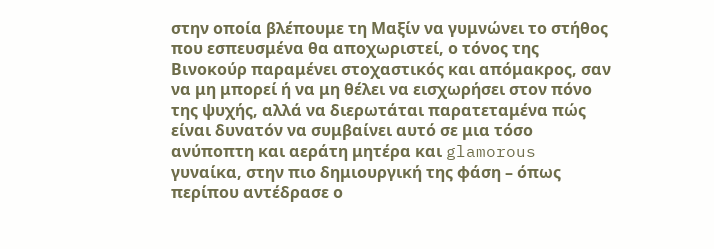στην οποία βλέπουμε τη Μαξίν να γυμνώνει το στήθος που εσπευσμένα θα αποχωριστεί, ο τόνος της Βινοκούρ παραμένει στοχαστικός και απόμακρος, σαν να μη μπορεί ή να μη θέλει να εισχωρήσει στον πόνο της ψυχής, αλλά να διερωτάται παρατεταμένα πώς είναι δυνατόν να συμβαίνει αυτό σε μια τόσο ανύποπτη και αεράτη μητέρα και glamorous γυναίκα, στην πιο δημιουργική της φάση – όπως περίπου αντέδρασε ο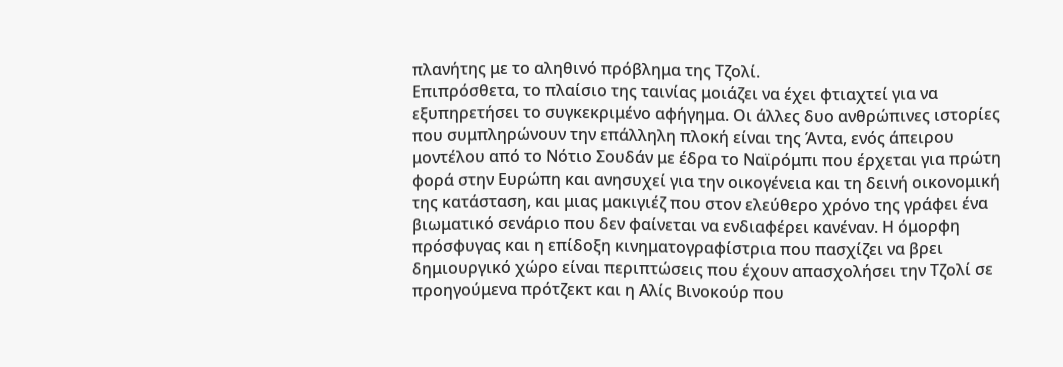πλανήτης με το αληθινό πρόβλημα της Τζολί.
Επιπρόσθετα, το πλαίσιο της ταινίας μοιάζει να έχει φτιαχτεί για να εξυπηρετήσει το συγκεκριμένο αφήγημα. Οι άλλες δυο ανθρώπινες ιστορίες που συμπληρώνουν την επάλληλη πλοκή είναι της Άντα, ενός άπειρου μοντέλου από το Νότιο Σουδάν με έδρα το Ναϊρόμπι που έρχεται για πρώτη φορά στην Ευρώπη και ανησυχεί για την οικογένεια και τη δεινή οικονομική της κατάσταση, και μιας μακιγιέζ που στον ελεύθερο χρόνο της γράφει ένα βιωματικό σενάριο που δεν φαίνεται να ενδιαφέρει κανέναν. Η όμορφη πρόσφυγας και η επίδοξη κινηματογραφίστρια που πασχίζει να βρει δημιουργικό χώρο είναι περιπτώσεις που έχουν απασχολήσει την Τζολί σε προηγούμενα πρότζεκτ και η Αλίς Βινοκούρ που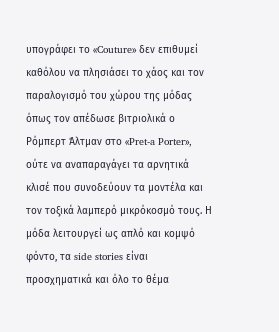υπογράφει το «Couture» δεν επιθυμεί καθόλου να πλησιάσει το χάος και τον παραλογισμό του χώρου της μόδας όπως τον απέδωσε βιτριολικά ο Ρόμπερτ Άλτμαν στο «Pret-a Porter», ούτε να αναπαραγάγει τα αρνητικά κλισέ που συνοδεύουν τα μοντέλα και τον τοξικά λαμπερό μικρόκοσμό τους. Η μόδα λειτουργεί ως απλό και κομψό φόντο, τα side stories είναι προσχηματικά και όλο το θέμα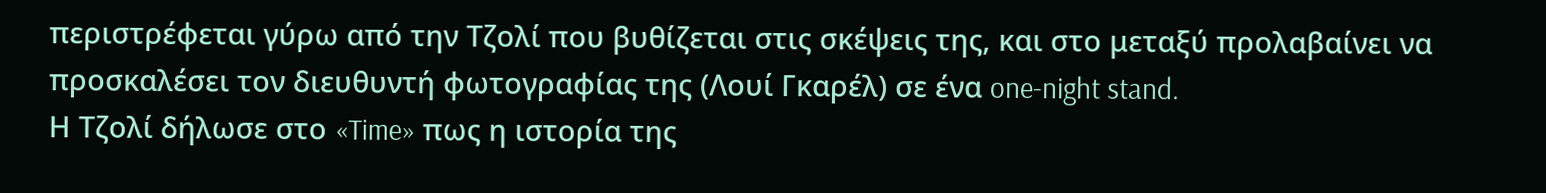περιστρέφεται γύρω από την Τζολί που βυθίζεται στις σκέψεις της, και στο μεταξύ προλαβαίνει να προσκαλέσει τον διευθυντή φωτογραφίας της (Λουί Γκαρέλ) σε ένα one-night stand.
Η Τζολί δήλωσε στο «Time» πως η ιστορία της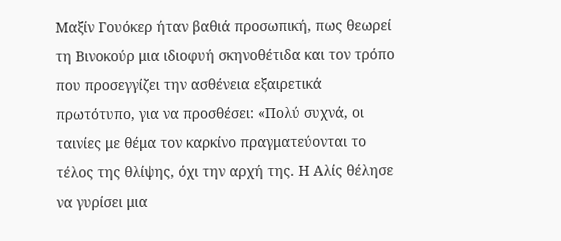Μαξίν Γουόκερ ήταν βαθιά προσωπική, πως θεωρεί τη Βινοκούρ μια ιδιοφυή σκηνοθέτιδα και τον τρόπο που προσεγγίζει την ασθένεια εξαιρετικά πρωτότυπο, για να προσθέσει: «Πολύ συχνά, οι ταινίες με θέμα τον καρκίνο πραγματεύονται το τέλος της θλίψης, όχι την αρχή της. Η Αλίς θέλησε να γυρίσει μια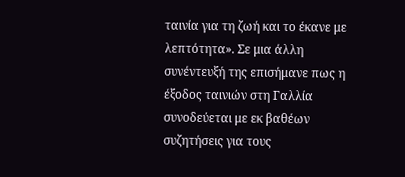ταινία για τη ζωή και το έκανε με λεπτότητα». Σε μια άλλη συνέντευξή της επισήμανε πως η έξοδος ταινιών στη Γαλλία συνοδεύεται με εκ βαθέων συζητήσεις για τους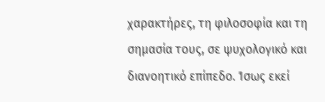χαρακτήρες, τη φιλοσοφία και τη σημασία τους, σε ψυχολογικό και διανοητικό επίπεδο. Ίσως εκεί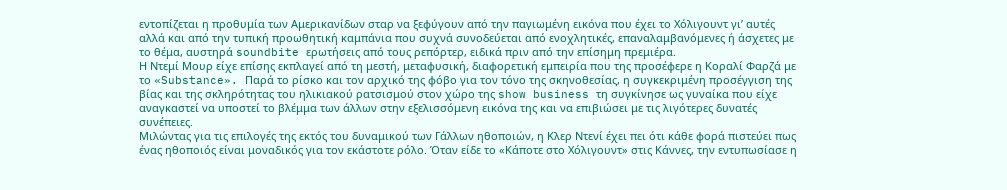εντοπίζεται η προθυμία των Αμερικανίδων σταρ να ξεφύγουν από την παγιωμένη εικόνα που έχει το Χόλιγουντ γι’ αυτές αλλά και από την τυπική προωθητική καμπάνια που συχνά συνοδεύεται από ενοχλητικές, επαναλαμβανόμενες ή άσχετες με το θέμα, αυστηρά soundbite ερωτήσεις από τους ρεπόρτερ, ειδικά πριν από την επίσημη πρεμιέρα.
Η Ντεμί Μουρ είχε επίσης εκπλαγεί από τη μεστή, μεταφυσική, διαφορετική εμπειρία που της προσέφερε η Κοραλί Φαρζά με το «Substance». Παρά το ρίσκο και τον αρχικό της φόβο για τον τόνο της σκηνοθεσίας, η συγκεκριμένη προσέγγιση της βίας και της σκληρότητας του ηλικιακού ρατσισμού στον χώρο της show business τη συγκίνησε ως γυναίκα που είχε αναγκαστεί να υποστεί το βλέμμα των άλλων στην εξελισσόμενη εικόνα της και να επιβιώσει με τις λιγότερες δυνατές συνέπειες.
Μιλώντας για τις επιλογές της εκτός του δυναμικού των Γάλλων ηθοποιών, η Κλερ Ντενί έχει πει ότι κάθε φορά πιστεύει πως ένας ηθοποιός είναι μοναδικός για τον εκάστοτε ρόλο. Όταν είδε το «Κάποτε στο Χόλιγουντ» στις Κάννες, την εντυπωσίασε η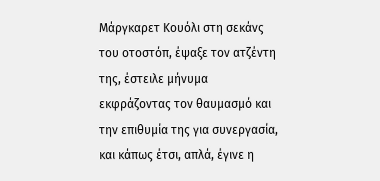Μάργκαρετ Κουόλι στη σεκάνς του οτοστόπ, έψαξε τον ατζέντη της, έστειλε μήνυμα εκφράζοντας τον θαυμασμό και την επιθυμία της για συνεργασία, και κάπως έτσι, απλά, έγινε η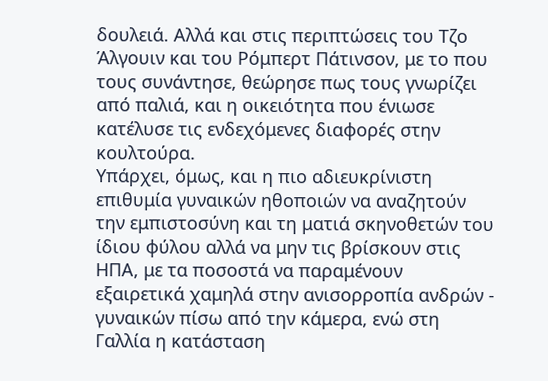δουλειά. Αλλά και στις περιπτώσεις του Τζο Άλγουιν και του Ρόμπερτ Πάτινσον, με το που τους συνάντησε, θεώρησε πως τους γνωρίζει από παλιά, και η οικειότητα που ένιωσε κατέλυσε τις ενδεχόμενες διαφορές στην κουλτούρα.
Υπάρχει, όμως, και η πιο αδιευκρίνιστη επιθυμία γυναικών ηθοποιών να αναζητούν την εμπιστοσύνη και τη ματιά σκηνοθετών του ίδιου φύλου αλλά να μην τις βρίσκουν στις ΗΠΑ, με τα ποσοστά να παραμένουν εξαιρετικά χαμηλά στην ανισορροπία ανδρών - γυναικών πίσω από την κάμερα, ενώ στη Γαλλία η κατάσταση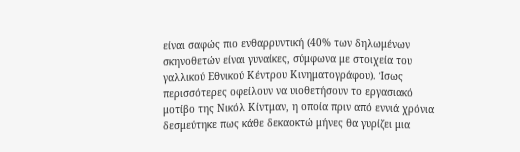είναι σαφώς πιο ενθαρρυντική (40% των δηλωμένων σκηνοθετών είναι γυναίκες, σύμφωνα με στοιχεία του γαλλικού Εθνικού Κέντρου Κινηματογράφου). Ίσως περισσότερες οφείλουν να υιοθετήσουν το εργασιακό μοτίβο της Νικόλ Κίντμαν, η οποία πριν από εννιά χρόνια δεσμεύτηκε πως κάθε δεκαοκτώ μήνες θα γυρίζει μια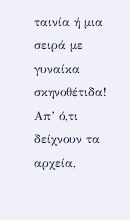ταινία ή μια σειρά με γυναίκα σκηνοθέτιδα! Απ’ ό,τι δείχνουν τα αρχεία,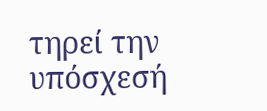τηρεί την υπόσχεσή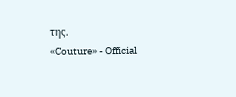της.
«Couture» - Official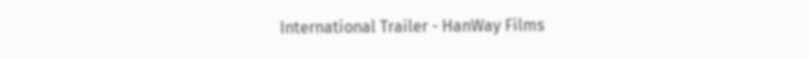International Trailer - HanWay Films